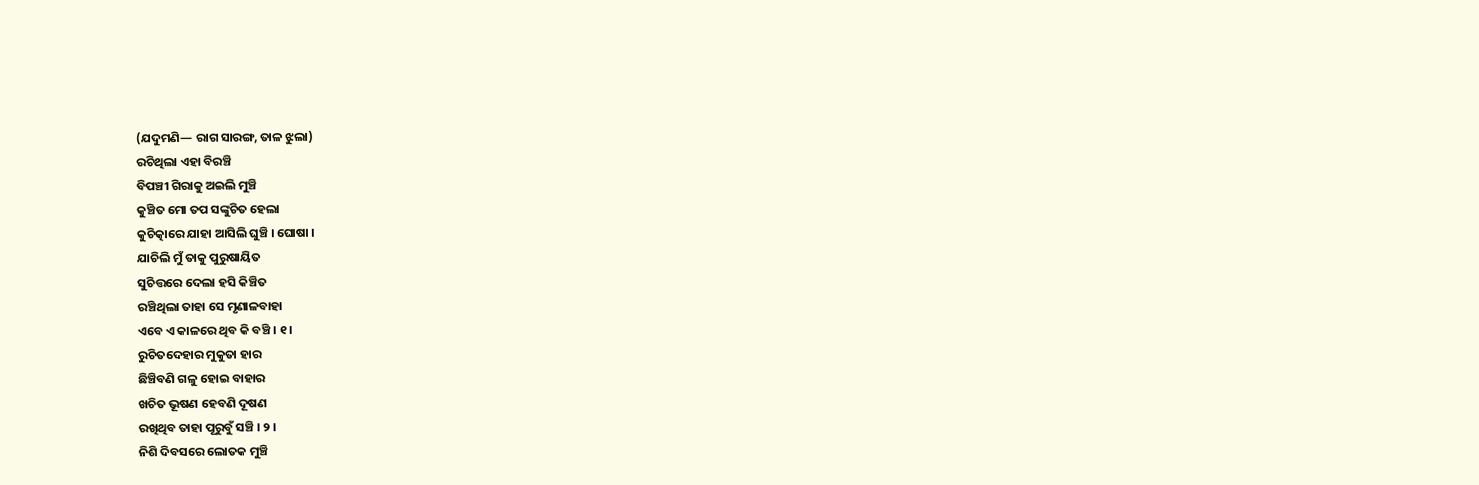(ଯଦୁମଣି— ରାଗ ସାରଙ୍ଗ, ତାଳ ଝୁଲା)
ରଚିଥିଲା ଏହା ବିରଞ୍ଚି
ବିପଞ୍ଚୀ ଗିରାକୁ ଅଇଲି ମୁଞ୍ଚି
କୁଞ୍ଚିତ ମୋ ତପ ସଙ୍କୁଚିତ ହେଲା
କୁଚିତ୍କାରେ ଯାହା ଆସିଲି ଘୁଞ୍ଚି । ଘୋଷା ।
ଯାଚିଲି ମୁଁ ତାକୁ ପୁରୁଷାୟିତ
ସୁଚିତ୍ତରେ ଦେଲା ହସି କିଞ୍ଚିତ
ରଞ୍ଚିଥିଲା ତାହା ସେ ମୃଣାଳବାହା
ଏବେ ଏ କାଳରେ ଥିବ କି ବଞ୍ଚି । ୧ ।
ରୁଚିତଦେହାର ମୁକୁତା ହାର
ଛିଞ୍ଚିବଣି ଗଳୁ ହୋଇ ବାହାର
ଖଚିତ ଭୂଷଣ ହେବଣି ଦୂଷଣ
ରଖିଥିବ ତାହା ପୂରୁବୁଁ ସଞ୍ଚି । ୨ ।
ନିଶି ଦିବସରେ ଲୋତକ ମୁଞ୍ଚି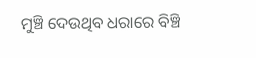ମୁଞ୍ଚି ଦେଉଥିବ ଧରାରେ ବିଞ୍ଚି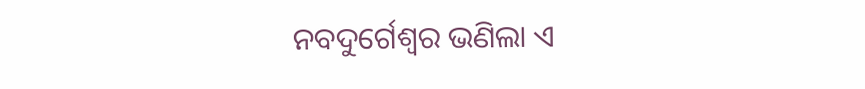ନବଦୁର୍ଗେଶ୍ୱର ଭଣିଲା ଏ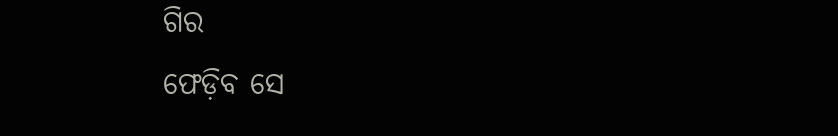ଗିର
ଫେଡ଼ିବ ସେ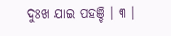ଦୁଃଖ ଯାଇ ପହଞ୍ଚି । ୩ ।